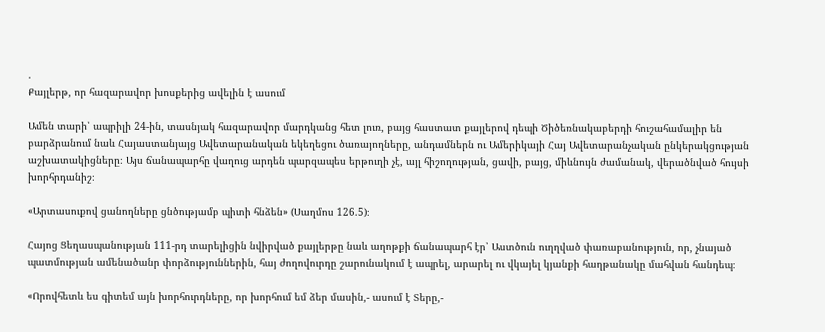.
Քայլերթ, որ հազարավոր խոսքերից ավելին է ասում

Ամեն տարի՝ ապրիլի 24-ին, տասնյակ հազարավոր մարդկանց հետ լուռ, բայց հաստատ քայլերով դեպի Ծիծեռնակաբերդի հուշահամալիր են բարձրանում նաև Հայաստանյայց Ավետարանական եկեղեցու ծառայողները, անդամներն ու Ամերիկայի Հայ Ավետարանչական ընկերակցության աշխատակիցները։ Այս ճանապարհը վաղուց արդեն պարզապես երթուղի չէ, այլ հիշողության, ցավի, բայց, միևնույն ժամանակ, վերածնված հույսի խորհրդանիշ։

«Արտասուքով ցանողները ցնծությամբ պիտի հնձեն» (Սաղմոս 126.5)։

Հայոց Ցեղասպանության 111-րդ տարելիցին նվիրված քայլերթը նաև աղոթքի ճանապարհ էր՝ Աստծուն ուղղված փառաբանություն, որ, չնայած պատմության ամենածանր փորձություններին, հայ ժողովուրդը շարունակում է ապրել, արարել ու վկայել կյանքի հաղթանակը մահվան հանդեպ։

«Որովհետև ես գիտեմ այն խորհուրդները, որ խորհում եմ ձեր մասին,- ասում է Տերը,-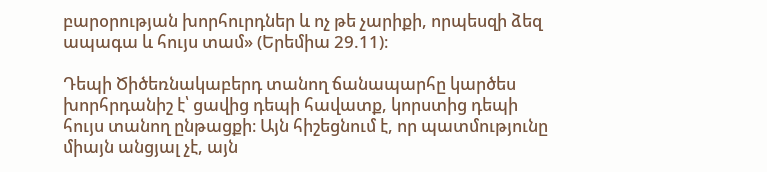բարօրության խորհուրդներ և ոչ թե չարիքի, որպեսզի ձեզ ապագա և հույս տամ» (Երեմիա 29.11)։

Դեպի Ծիծեռնակաբերդ տանող ճանապարհը կարծես խորհրդանիշ է՝ ցավից դեպի հավատք, կորստից դեպի հույս տանող ընթացքի։ Այն հիշեցնում է, որ պատմությունը միայն անցյալ չէ, այն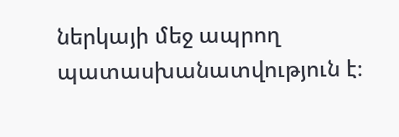ներկայի մեջ ապրող պատասխանատվություն է։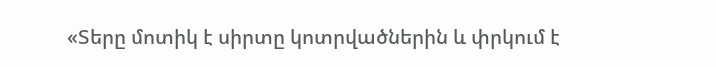«Տերը մոտիկ է սիրտը կոտրվածներին և փրկում է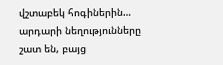վշտաբեկ հոգիներին… արդարի նեղությունները շատ են, բայց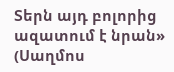Տերն այդ բոլորից ազատում է նրան» (Սաղմոս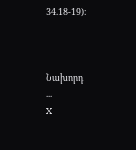34.18-19)։



Նախորդ
...
X